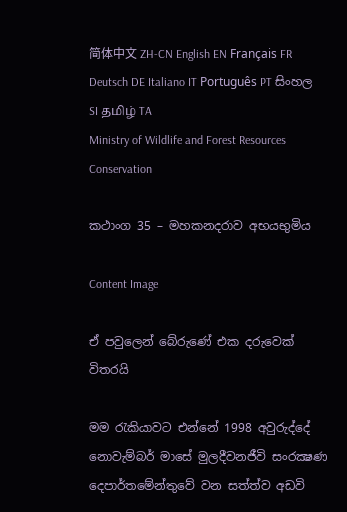简体中文 ZH-CN English EN Français FR Deutsch DE Italiano IT Português PT සිංහල SI தமிழ் TA
Ministry of Wildlife and Forest Resources Conservation

කථාංග 35 – මහකනදරාව අභයභුමිය

Content Image

ඒ පවුලෙන් බේරුණේ එක දරුවෙක් විතරයි

මම රැකියාවට එන්නේ 1998 අවුරුද්දේ නොවැම්බර් මාසේ මුලදීවනජීවි සංරක්‍ෂණ දෙපාර්තමේන්තුවේ වන සත්ත්ව අඩවි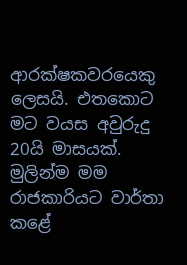ආරක්ෂකවරයෙකු ලෙසයි. එතකොට මට වයස අවුරුදු 20යි මාසයක්. මුලින්ම මම රාජකාරියට වාර්තා කළේ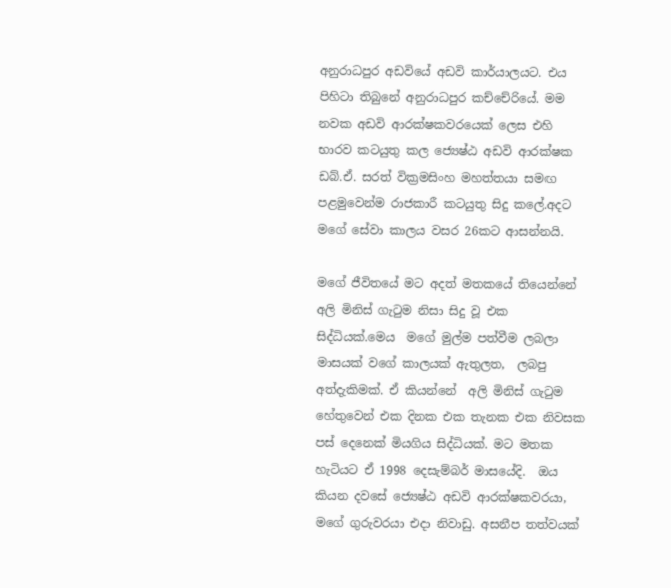අනුරාධපුර අඩවියේ අඩවි කාර්යාලයට. එය පිහිටා තිබුනේ අනුරාධපුර කච්චේරියේ. මම නවක අඩවි ආරක්ෂකවරයෙක් ලෙස එහි භාරව කටයුතු කල ජ්‍යෙෂ්ඨ අඩවි ආරක්ෂක ඩබ්.ඒ. සරත් වික්‍රමසිංහ මහත්තයා සමඟ පළමුවෙන්ම රාජකාරී කටයුතු සිදු කලේ.අදට මගේ සේවා කාලය වසර 26කට ආසන්නයි.

මගේ ජීවිතයේ මට අදත් මතකයේ තියෙන්නේ අලි මිනිස් ගැටුම නිසා සිදු වූ එක සිද්ධියක්.මෙය  මගේ මුල්ම පත්වීම ලබලා මාසයක් වගේ කාලයක් ඇතුලත,  ලබපු අත්දැකිමක්. ඒ කියන්නේ  අලි මිනිස් ගැටුම හේතුවෙන් එක දිනක එක තැනක එක නිවසක පස් දෙනෙක් මියගිය සිද්ධියක්. මට මතක හැටියට ඒ 1998 දෙසැම්බර් මාසයේදි.  ඔය කියන දවසේ ජ්‍යෙෂ්ඨ අඩවි ආරක්ෂකවරයා, මගේ ගුරුවරයා එදා නිවාඩු. අසනීප තත්වයක්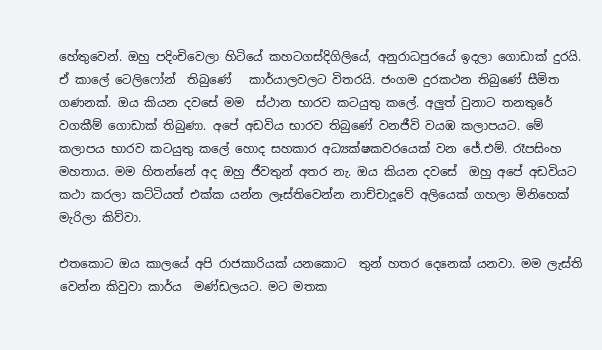හේතුවෙන්. ඔහු පදිංචිවෙලා හිටියේ කහටගස්දිගිලියේ, අනුරාධපුරයේ ඉදලා ගොඩාක් දුරයි. ඒ කාලේ ටෙලිෆෝන්  තිබුණේ   කාර්යාලවලට විතරයි. ජංගම දුරකථන තිබුණේ සීමිත ගණනක්. ඔය කියන දවසේ මම  ස්ථාන භාරව කටයුතු කලේ. අලුත් වුනාට තනතුරේ වගකීම් ගොඩාක් තිබුණා. අපේ අඩවිය භාරව තිබුණේ වනජීවි වයඹ කලාපයට. මේ කලාපය භාරව කටයුතු කලේ හොද සහකාර අධ්‍යක්ෂකවරයෙක් වන ජේ.එම්. රෑපසිංහ මහතාය. මම හිතන්නේ අද ඔහු ජීවතුන් අතර නැ. ඔය කියන දවසේ  ඔහු අපේ අඩවියට කථා කරලා කට්ටියත් එක්ක යන්න ලෑස්තිවෙන්න නාච්චාදූවේ අලියෙක් ගහලා මිනිහෙක් මැරිලා කිව්වා.

එතකොට ඔය කාලයේ අපි රාජකාරියක් යනකොට  තුන් හතර දෙනෙක් යනවා. මම ලැස්ති වෙන්න කිවුවා කාර්ය  මණ්ඩලයට. මට මතක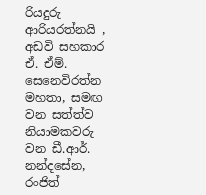රියදුරු ආරියරත්නයි , අඩවි සහකාර  ඒ. ඒම්. සෙනෙවිරත්න මහතා, සමඟ වන සත්ත්ව නියාමකවරු වන ඩී.ආර්. නන්දසේන, රංජිත්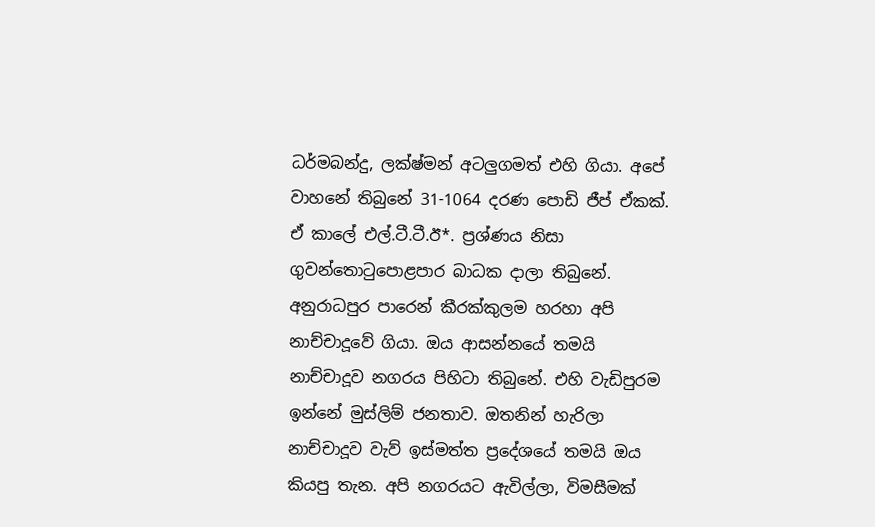ධර්මබන්දු, ලක්ෂ්මන් අටලුගමත් එහි ගියා. අපේ වාහනේ තිබුනේ 31-1064 දරණ පොඩි ජීප් ඒකක්. ඒ කාලේ එල්.ටී.ටී.ඊ*. ප්‍රශ්ණය නිසා ගුවන්තොටුපොළපාර බාධක දාලා තිබුනේ. අනුරාධපුර පාරෙන් කීරක්කුලම හරහා අපි නාච්චාදූවේ ගියා. ඔය ආසන්නයේ තමයි නාච්චාදූව නගරය පිහිටා තිබුනේ. එහි වැඩිපුරම ඉන්නේ මුස්ලිම් ජනතාව. ඔතනින් හැරිලා නාච්චාදූව වැව් ඉස්මත්ත ප්‍රදේශයේ තමයි ඔය කියපු තැන. අපි නගරයට ඇවිල්ලා, විමසීමක්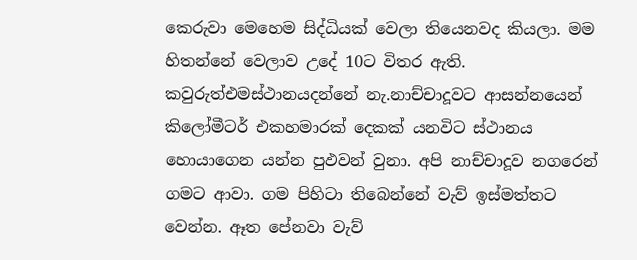කෙරුවා මෙහෙම සිද්ධියක් වෙලා තියෙනවද කියලා. මම හිතන්නේ වෙලාව උදේ 10ට විතර ඇති. කවුරුත්එමස්ථානයදන්නේ නැ.නාච්චාදූවට ආසන්නයෙන් කිලෝමීටර් එකහමාරක් දෙකක් යනවිට ස්ථානය  හොයාගෙන යන්න පුඵවන් වුනා. අපි නාච්චාදූව නගරෙන් ගමට ආවා. ගම පිහිටා තිබෙන්නේ වැව් ඉස්මත්තට වෙන්න. ඈත පේනවා වැව්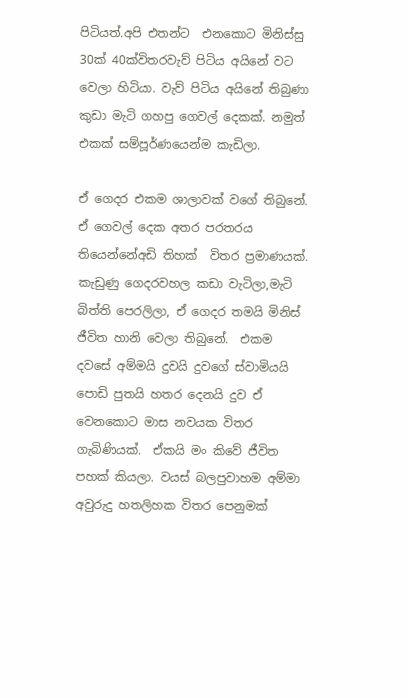පිටියත්.අපි එතන්ට  එනකොට මිනිස්සු 30ක් 40ක්විතරවැව් පිටිය අයිනේ වට වෙලා හිටියා. වැව් පිටිය අයිනේ තිබුණා කුඩා මැටි ගහපු ගෙවල් දෙකක්. නමුත් එකක් සම්පූර්ණයෙන්ම කැඩිලා.

ඒ ගෙදර එකම ශාලාවක් වගේ තිබුනේ. ඒ ගෙවල් දෙක අතර පරතරය තියෙන්නේඅඩි තිහක්  විතර ප්‍රමාණයක්.  කැඩුණු ගෙදරවහල කඩා වැටිලා,මැටි බිත්ති පෙරලිලා, ඒ ගෙදර තමයි මිනිස් ජීවිත හානි වෙලා තිබුනේ.  එකම දවසේ අම්මයි දුවයි දුවගේ ස්වාමියයි පොඩි පුතයි හතර දෙනයි දුව ඒ වෙනකොට මාස නවයක විතර ගැබිණියක්.  ඒකයි මං කිවේ ජීවිත පහක් කියලා. වයස් බලපුවාහම අම්මා අවුරුදු හතලිහක විතර පෙනුමක්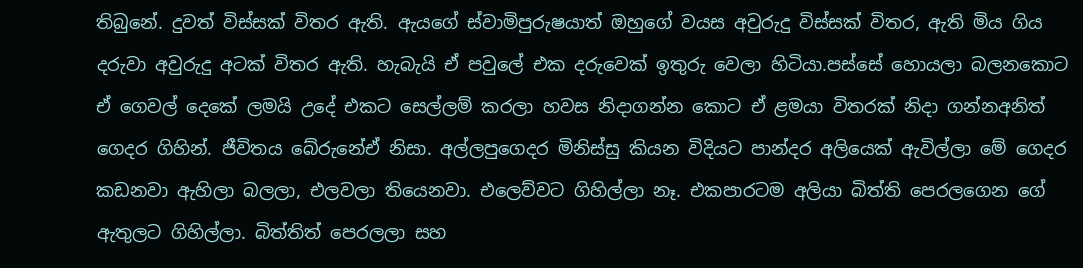තිබුනේ. දුවත් විස්සක් විතර ඇති. ඇයගේ ස්වාමිපුරුෂයාත් ඔහුගේ වයස අවුරුදු විස්සක් විතර, ඇති මිය ගිය දරුවා අවුරුදු අටක් විතර ඇති. හැබැයි ඒ පවුලේ එක දරුවෙක් ඉතුරු වෙලා හිටියා.පස්සේ හොයලා බලනකොට ඒ ගෙවල් දෙකේ ලමයි උදේ එකට සෙල්ලම් කරලා හවස නිදාගන්න කොට ඒ ළමයා විතරක් නිදා ගන්නඅනිත් ගෙදර ගිහින්. ජීවිතය බේරුනේඒ නිසා. අල්ලපුගෙදර මිනිස්සු කියන විදියට පාන්දර අලියෙක් ඇවිල්ලා මේ ගෙදර කඩනවා ඇහිලා බලලා, එලවලා තියෙනවා. එලෙව්වට ගිහිල්ලා නෑ. එකපාරටම අලියා බිත්ති පෙරලගෙන ගේ ඇතුලට ගිහිල්ලා. බිත්තිත් පෙරලලා සහ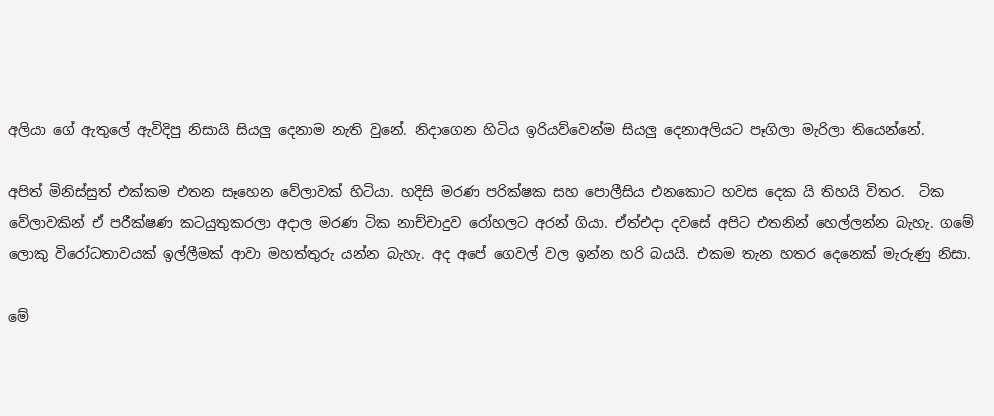අලියා ගේ ඇතුලේ ඇවිදිපු නිසායි සියලු දෙනාම නැති වුනේ. නිදාගෙන හිටිය ඉරියව්වෙන්ම සියලු දෙනාඅලියට පෑගිලා මැරිලා තියෙන්නේ.

අපිත් මිනිස්සුත් එක්කම එතන සෑහෙන වේලාවක් හිටියා. හදිසි මරණ පරික්ෂක සහ පොලීසිය එනකොට හවස දෙක යි තිහයි විතර.  ටික වේලාවකින් ඒ පරීක්ෂණ කටයුතුකරලා අදාල මරණ ටික නාච්චාදුව රෝහලට අරන් ගියා. ඒත්එදා දවසේ අපිට එතනින් හෙල්ලන්න බැහැ. ගමේ ලොකු විරෝධතාවයක් ඉල්ලීමක් ආවා මහත්තුරු යන්න බැහැ. අද අපේ ගෙවල් වල ඉන්න හරි බයයි. එකම තැන හතර දෙනෙක් මැරුණු නිසා.

මේ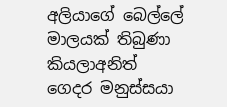අලියාගේ බෙල්ලේ මාලයක් තිබුණා කියලාඅනිත් ගෙදර මනුස්සයා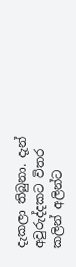දැකලා තිබුනා. දැන් අවුරුද්දකට විතර කලින් අලින්ට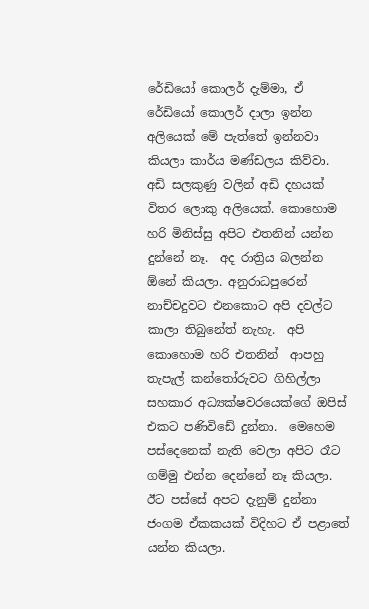රේඩියෝ කොලර් දැම්මා, ඒ රේඩියෝ කොලර් දාලා ඉන්න අලියෙක් මේ පැත්තේ ඉන්නවා කියලා කාර්ය මණ්ඩලය කිව්වා. අඩි සලකුණු වලින් අඩි දහයක් විතර ලොකු අලියෙක්. කොහොම හරි මිනිස්සු අපිට එතනින් යන්න දුන්නේ නෑ.  අද රාත්‍රිය බලන්න ඕනේ කියලා. අනුරාධපුරෙන් නාච්චදුවට එනකොට අපි දවල්ට කාලා තිබුනේත් නැහැ.  අපි  කොහොම හරි එතනින්  ආපහු තැපැල් කන්තෝරුවට ගිහිල්ලා සහකාර අධ්‍යක්ෂවරයෙක්ගේ ඔපිස් එකට පණිවිඩේ දුන්නා.  මෙහෙම පස්දෙනෙක් නැති වෙලා අපිට රෑට ගම්මු එන්න දෙන්නේ නෑ කියලා. ඊට පස්සේ අපට දැනුම් දුන්නා ජංගම ඒකකයක් විදිහට ඒ පළාතේ යන්න කියලා.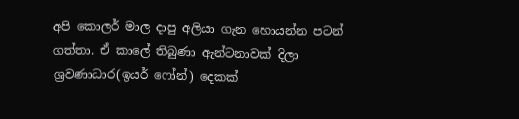අපි කොලර් මාල දාපු අලියා ගැන හොයන්න පටන් ගත්තා. ඒ කාලේ තිබුණා ඇන්ටනාවක් දිලා ශ්‍රවණාධාර(ඉයර් ෆෝන්) දෙකක්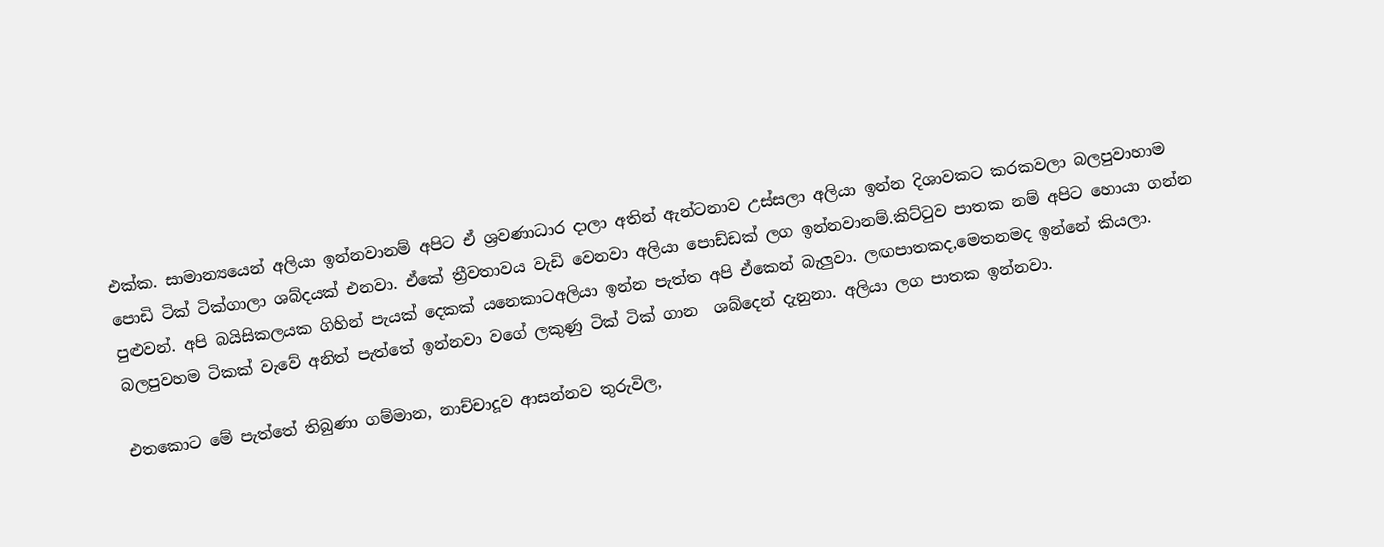එක්ක. සාමාන්‍යයෙන් අලියා ඉන්නවානම් අපිට ඒ ශ්‍රවණාධාර දාලා අතින් ඇන්ටනාව උස්සලා අලියා ඉන්න දිශාවකට කරකවලා බලපුවාහාම පොඩි ටික් ටික්ගාලා ශබ්දයක් එනවා. ඒකේ ත්‍රීවතාවය වැඩි වෙනවා අලියා පොඩ්ඩක් ලග ඉන්නවානම්.කිට්ටුව පාතක නම් අපිට හොයා ගන්න පුළුවන්. අපි බයිසිකලයක ගිහින් පැයක් දෙකක් යනෙකාටඅලියා ඉන්න පැත්ත අපි ඒකෙන් බැලුවා. ලඟපාතකද,මෙතනමද ඉන්නේ කියලා. බලපුවහම ටිකක් වැවේ අනිත් පැත්තේ ඉන්නවා වගේ ලකුණු ටික් ටික් ගාන  ශබ්දෙන් දැනුනා. අලියා ලග පාතක ඉන්නවා.

එතකොට මේ පැත්තේ තිබුණා ගම්මාන, නාච්චාදූව ආසන්නව තුරුවිල,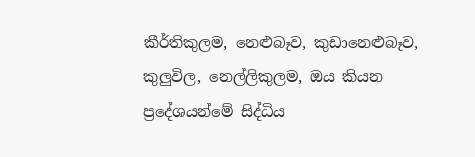කීර්තිකුලම, නෙළුබෑව, කුඩානෙළුබෑව, කුලුවිල, නෙල්ලිකුලම, ඔය කියන ප්‍රදේශයන්මේ සිද්ධිය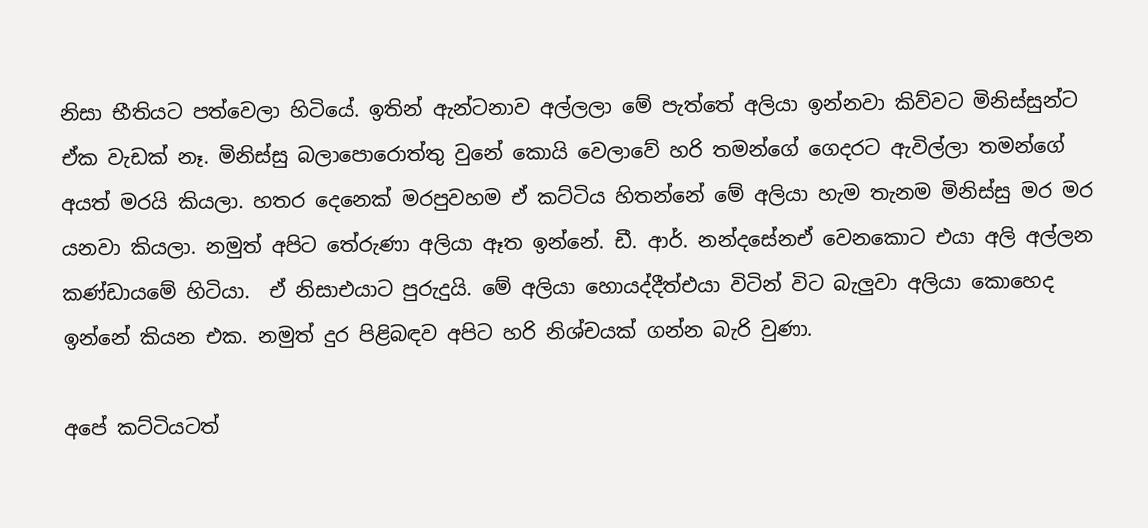නිසා භීතියට පත්වෙලා හිටියේ. ඉතින් ඇන්ටනාව අල්ලලා මේ පැත්තේ අලියා ඉන්නවා කිව්වට මිනිස්සුන්ට ඒක වැඩක් නෑ. මිනිස්සු බලාපොරොත්තු වුනේ කොයි වෙලාවේ හරි තමන්ගේ ගෙදරට ඇවිල්ලා තමන්ගේ අයත් මරයි කියලා. හතර දෙනෙක් මරපුවහම ඒ කට්ටිය හිතන්නේ මේ අලියා හැම තැනම මිනිස්සු මර මර යනවා කියලා. නමුත් අපිට තේරුණා අලියා ඈත ඉන්නේ. ඩී. ආර්. නන්දසේනඒ වෙනකොට එයා අලි අල්ලන කණ්ඩායමේ හිටියා.  ඒ නිසාඑයාට පුරුදුයි. මේ අලියා හොයද්දීත්එයා විටින් විට බැලුවා අලියා කොහෙද ඉන්නේ කියන එක. නමුත් දුර පිළිබඳව අපිට හරි නිශ්චයක් ගන්න බැරි වුණා.

අපේ කට්ටියටත්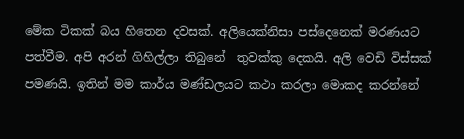මේක ටිකක් බය හිතෙන දවසක්. අලියෙක්නිසා පස්දෙනෙක් මරණයට පත්වීම. අපි අරන් ගිහිල්ලා තිබුනේ  තුවක්කු දෙකයි. අලි වෙඩි විස්සක් පමණයි. ඉතින් මම කාර්ය මණ්ඩලයට කථා කරලා මොකද කරන්නේ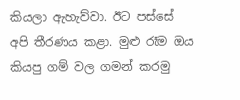කියලා ඇහැව්වා. ඊට පස්සේ අපි තීරණය කළා. මුළු රෑම ඔය කියපු ගම් වල ගමන් කරමු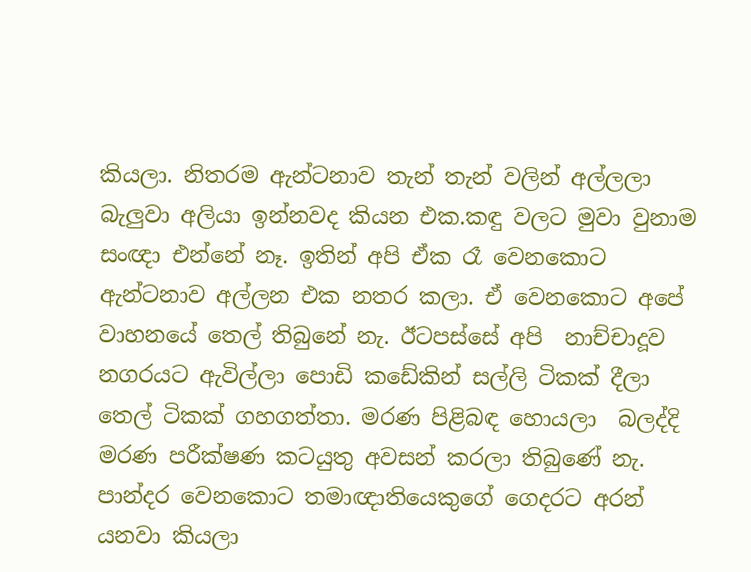කියලා. නිතරම ඇන්ටනාව තැන් තැන් වලින් අල්ලලා  බැලුවා අලියා ඉන්නවද කියන එක.කඳු වලට මුවා වුනාම සංඥා එන්නේ නෑ. ඉතින් අපි ඒක රෑ වෙනකොට ඇන්ටනාව අල්ලන එක නතර කලා. ඒ වෙනකොට අපේ වාහනයේ තෙල් තිබුනේ නැ. ඊටපස්සේ අපි  නාච්චාදූව නගරයට ඇවිල්ලා පොඩි කඩේකින් සල්ලි ටිකක් දීලා තෙල් ටිකක් ගහගත්තා. මරණ පිළිබඳ හොයලා  බලද්දි මරණ පරීක්ෂණ කටයුතු අවසන් කරලා තිබුණේ නැ. පාන්දර වෙනකොට තමාඥාතියෙකුගේ ගෙදරට අරන් යනවා කියලා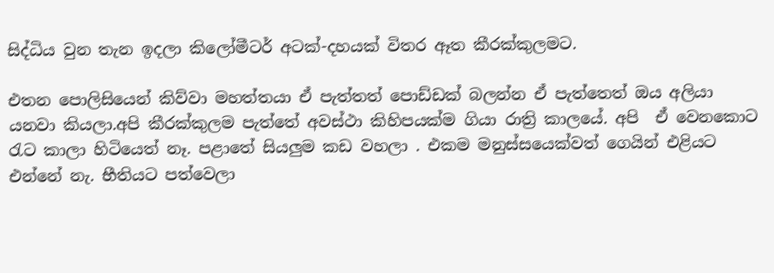සිද්ධිය වුන තැන ඉදලා කිලෝමීටර් අටක්-දහයක් විතර ඈත කීරක්කුලමට.

එතන පොලිසියෙන් කිව්වා මහත්තයා ඒ පැත්තත් පොඩ්ඩක් බලන්න ඒ පැත්තෙත් ඔය අලියා යනවා කියලා.අපි කීරක්කුලම පැත්තේ අවස්ථා කිහිපයක්ම ගියා රාත්‍රි කාලයේ. අපි  ඒ වෙනකොට රැට කාලා හිටියෙත් නෑ. පළාතේ සියලුම කඩ වහලා . එකම මනුස්සයෙක්වත් ගෙයින් එළියට එන්නේ නැ. භීතියට පත්වෙලා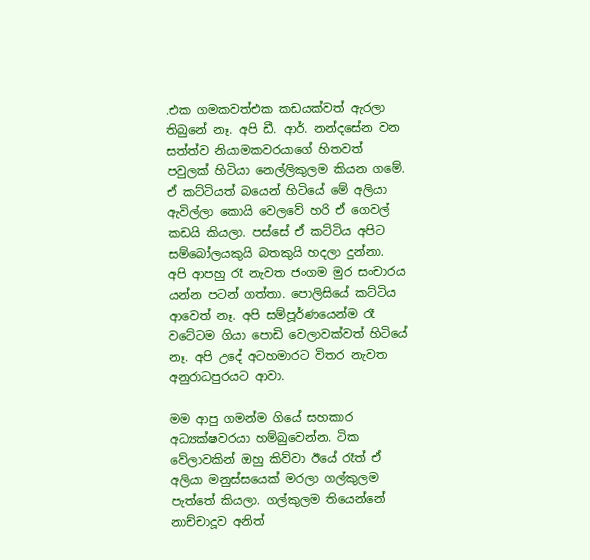.එක ගමකවත්එක කඩයක්වත් ඇරලා තිබුනේ නෑ. අපි ඩී. ආර්. නන්දසේන වන සත්ත්ව නියාමකවරයාගේ හිතවත් පවුලක් හිටියා නෙල්ලිකුලම කියන ගමේ. ඒ කට්ටියත් බයෙන් හිටියේ මේ අලියා ඇවිල්ලා කොයි වෙලවේ හරි ඒ ගෙවල් කඩයි කියලා. පස්සේ ඒ කට්ටිය අපිට සම්බෝලයකුයි බතකුයි හදලා දුන්නා. අපි ආපහු රෑ නැවත ජංගම මුර සංචාරය යන්න පටන් ගත්තා. පොලිසියේ කට්ටිය ආවෙත් නෑ. අපි සම්පූර්ණයෙන්ම රෑ වටේටම ගියා පොඩි වෙලාවක්වත් හිටියේ නෑ. අපි උදේ අටහමාරට විතර නැවත අනුරාධපුරයට ආවා.

මම ආපු ගමන්ම ගියේ සහකාර අධ්‍යක්ෂවරයා හම්බුවෙන්න. ටික වේලාවකින් ඔහු කිව්වා ඊයේ රෑත් ඒ අලියා මනුස්සයෙක් මරලා ගල්කුලම පැත්තේ කියලා. ගල්කුලම තියෙන්නේ නාච්චාදූව අනිත්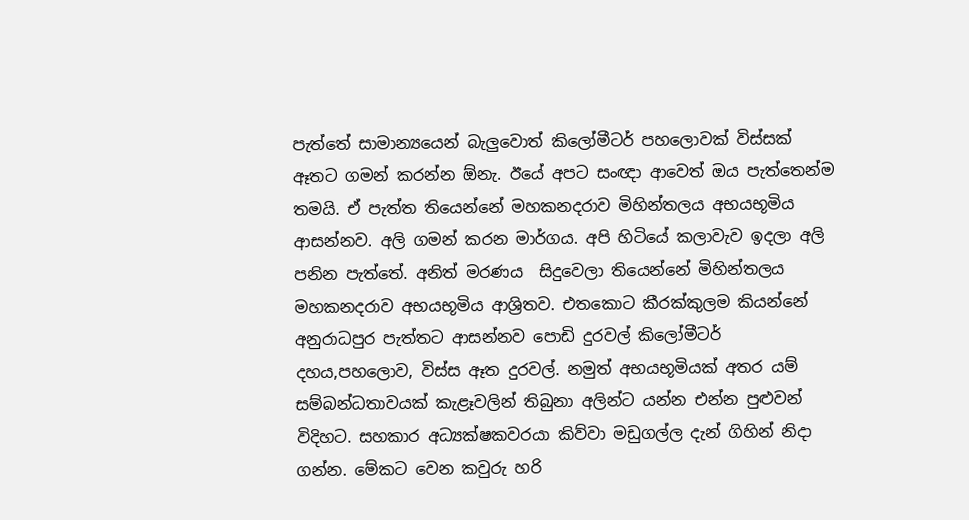පැත්තේ සාමාන්‍යයෙන් බැලුවොත් කිලෝමීටර් පහලොවක් විස්සක් ඈතට ගමන් කරන්න ඕනැ. ඊයේ අපට සංඥා ආවෙත් ඔය පැත්තෙන්ම තමයි. ඒ පැත්ත තියෙන්නේ මහකනදරාව මිහින්තලය අභයභූමිය ආසන්නව. අලි ගමන් කරන මාර්ගය. අපි හිටියේ කලාවැව ඉදලා අලි පනින පැත්තේ. අනිත් මරණය  සිදුවෙලා තියෙන්නේ මිහින්තලය මහකනදරාව අභයභූමිය ආශ්‍රිතව. එතකොට කීරක්කුලම කියන්නේ අනුරාධපුර පැත්තට ආසන්නව පොඩි දුරවල් කිලෝමීටර් දහය,පහලොව, විස්ස ඈත දුරවල්. නමුත් අභයභූමියක් අතර යම් සම්බන්ධතාවයක් කැළෑවලින් තිබුනා අලින්ට යන්න එන්න පුළුවන් විදිහට. සහකාර අධ්‍යක්ෂකවරයා කිව්වා මඩුගල්ල දැන් ගිහින් නිදා ගන්න. මේකට වෙන කවුරු හරි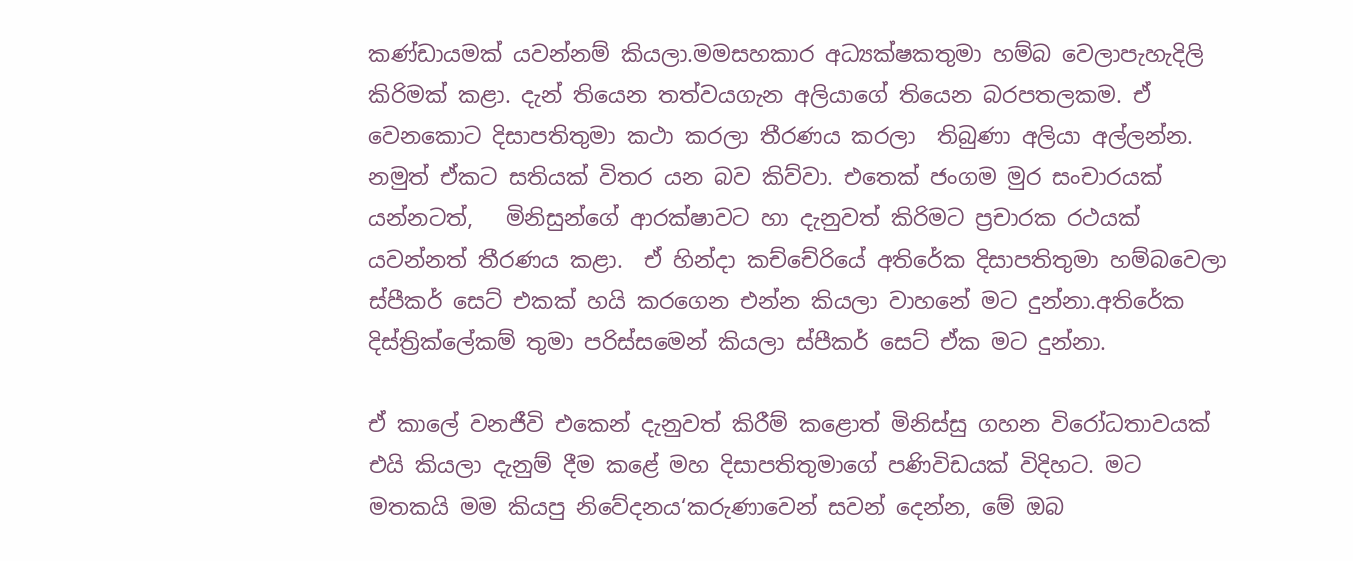කණ්ඩායමක් යවන්නම් කියලා.මමසහකාර අධ්‍යක්ෂකතුමා හම්බ වෙලාපැහැදිලි කිරිමක් කළා. දැන් තියෙන තත්වයගැන අලියාගේ තියෙන බරපතලකම. ඒ වෙනකොට දිසාපතිතුමා කථා කරලා තීරණය කරලා  තිබුණා අලියා අල්ලන්න. නමුත් ඒකට සතියක් විතර යන බව කිව්වා. එතෙක් ජංගම මුර සංචාරයක් යන්නටත්,   මිනිසුන්ගේ ආරක්ෂාවට හා දැනුවත් කිරිමට ප්‍රචාරක රථයක් යවන්නත් තීරණය කළා.  ඒ හින්දා කච්චේරියේ අතිරේක දිසාපතිතුමා හම්බවෙලා ස්පීකර් සෙට් එකක් හයි කරගෙන එන්න කියලා වාහනේ මට දුන්නා.අතිරේක දිස්ත්‍රික්ලේකම් තුමා පරිස්සමෙන් කියලා ස්පීකර් සෙට් ඒක මට දුන්නා.

ඒ කාලේ වනජීවි එකෙන් දැනුවත් කිරීම් කළොත් මිනිස්සු ගහන විරෝධතාවයක් එයි කියලා දැනුම් දීම කළේ මහ දිසාපතිතුමාගේ පණිවිඩයක් විදිහට. මට  මතකයි මම කියපු නිවේදනය‘කරුණාවෙන් සවන් දෙන්න, මේ ඔබ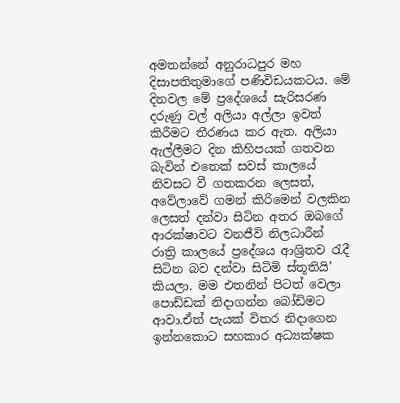අමතන්නේ අනුරාධපුර මහ දිසාපතිතුමාගේ පණිවිඩයකටය. මේ දිනවල මේ ප්‍රදේශයේ සැරිසරණ දරුණු වල් අලියා අල්ලා ඉවත් කිරීමට තීරණය කර ඇත. අලියා ඇල්ලීමට දින කිහිපයක් ගතවන බැවින් එතෙක් සවස් කාලයේ නිවසට වී ගතකරන ලෙසත්, අවේලාවේ ගමන් කිරිමෙන් වලකින ලෙසත් දන්වා සිටින අතර ඔබගේ ආරක්ෂාවට වනජීවි නිලධාරීන් රාත්‍රි කාලයේ ප්‍රදේශය ආශ්‍රිතව රැදී සිටින බව දන්වා සිටිමි ස්තූතියි’ කියලා. මම එතනින් පිටත් වෙලා පොඩ්ඩක් නිදාගන්න බෝඩිමට ආවා.ඒත් පැයක් විතර නිදාගෙන ඉන්නකොට සහකාර අධ්‍යක්ෂක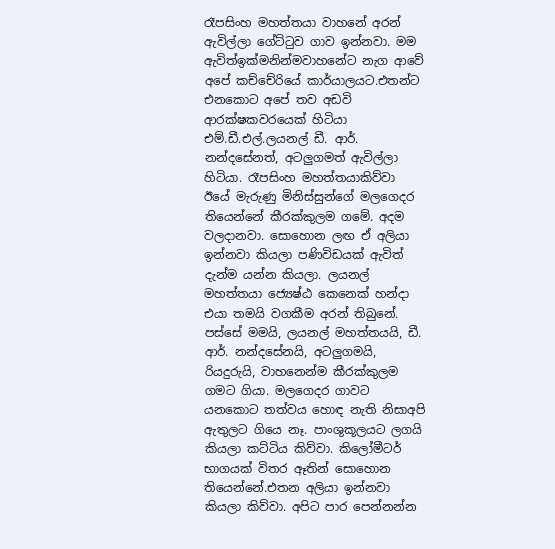රෑපසිංහ මහත්තයා වාහනේ අරන් ඇවිල්ලා ගේට්ටුව ගාව ඉන්නවා. මම ඇවිත්ඉක්මනින්මවාහනේට නැග ආවේ අපේ කච්චේරියේ කාර්යාලයට.එතන්ට එනකොට අපේ තව අඩවි ආරක්ෂකවරයෙක් හිටියා එම්.ඩී.එල්.ලයනල් ඩී. ආර්. නන්දසේනත්, අටලුගමත් ඇවිල්ලා හිටියා. රෑපසිංහ මහත්තයාකිව්වා ඊයේ මැරුණු මිනිස්සුන්ගේ මලගෙදර තියෙන්නේ කීරක්කුලම ගමේ. අදම වලදානවා. සොහොන ලඟ ඒ අලියා ඉන්නවා කියලා පණිවිඩයක් ඇවිත් දැන්ම යන්න කියලා. ලයනල් මහත්තයා ජ්‍යෙෂ්ඨ කෙනෙක් හන්දා එයා තමයි වගකීම අරන් තිබුනේ. පස්සේ මමයි, ලයනල් මහත්තයයි, ඩී. ආර්. නන්දසේනයි, අටලුගමයි, රියදුරුයි, වාහනෙන්ම කීරක්කුලම ගමට ගියා. මලගෙදර ගාවට යනකොට තත්වය හොඳ නැති නිසාඅපි ඇතුලට ගියෙ නෑ. පාංශුකූලයට ලගයි කියලා කට්ටිය කිව්වා. කිලෝමීටර් භාගයක් විතර ඈතින් සොහොන තියෙන්නේ.එතන අලියා ඉන්නවා කියලා කිව්වා. අපිට පාර පෙන්නන්න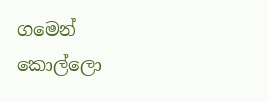ගමෙන් කොල්ලො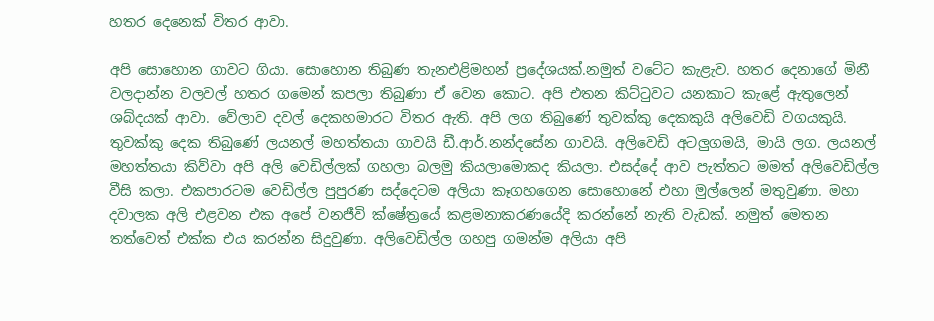හතර දෙනෙක් විතර ආවා.

අපි සොහොන ගාවට ගියා. සොහොන තිබුණ තැනඑළිමහන් ප්‍රදේශයක්.නමුත් වටේට කැළැව. හතර දෙනාගේ මිනී වලදාන්න වලවල් හතර ගමෙන් කපලා තිබුණා ඒ වෙන කොට. අපි එතන කිට්ටුවට යනකාට කැළේ ඇතුලෙන් ශබ්දයක් ආවා. වේලාව දවල් දෙකහමාරට විතර ඇති. අපි ලග තිබුණේ තුවක්කු දෙකකුයි අලිවෙඩි වගයකුයි. තුවක්කු දෙක තිබුණේ ලයනල් මහත්තයා ගාවයි ඩී.ආර්.නන්දසේන ගාවයි. අලිවෙඩි අටලුගමයි, මායි ලග. ලයනල් මහත්තයා කිව්වා අපි අලි වෙඩිල්ලක් ගහලා බලමු කියලාමොකද කියලා. එසද්දේ ආව පැත්තට මමත් අලිවෙඩිල්ල  වීසි කලා. එකපාරටම වෙඩිල්ල පුපුරණ සද්දෙටම අලියා කෑගහගෙන සොහොනේ එහා මුල්ලෙන් මතුවුණා. මහා දවාලක අලි එළවන එක අපේ වනජීවි ක්ෂේත්‍රයේ කළමනාකරණයේදි කරන්නේ නැති වැඩක්. නමුත් මෙතන තත්වෙත් එක්ක එය කරන්න සිදුවුණා. අලිවෙඩිල්ල ගහපු ගමන්ම අලියා අපි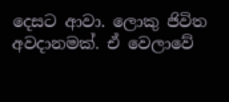දෙසට ආවා. ලොකු ජිවිත අවදානමක්. ඒ වෙලාවේ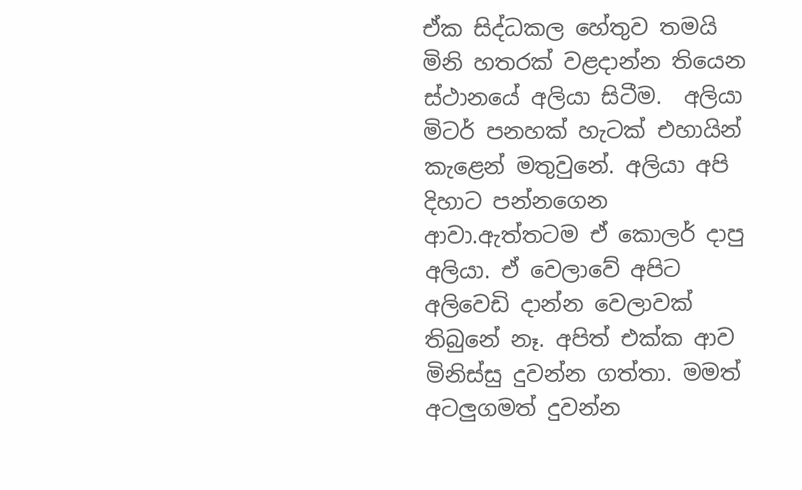ඒක සිද්ධකල හේතුව තමයි මිනි හතරක් වළදාන්න තියෙන ස්ථානයේ අලියා සිටීම.  අලියා මිටර් පනහක් හැටක් එහායින්  කැළෙන් මතුවුනේ. අලියා අපි දිහාට පන්නගෙන ආවා.ඇත්තටම ඒ කොලර් දාපු අලියා. ඒ වෙලාවේ අපිට අලිවෙඩි දාන්න වෙලාවක් තිබුනේ නෑ. අපිත් එක්ක ආව මිනිස්සු දුවන්න ගත්තා. මමත් අටලුගමත් දුවන්න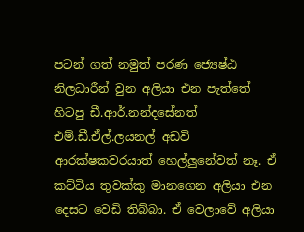පටන් ගත් නමුත් පරණ ජ්‍යෙෂ්ඨ නිලධාරීන් වුන අලියා එන පැත්තේ හිටපු ඩී.ආර්.නන්දසේනත් එම්.ඩී.ඒල්.ලයනල් අඩවි ආරක්ෂකවරයාත් හෙල්ලුනේවත් නෑ. ඒ කට්ටිය තුවක්කු මානගෙන අලියා එන දෙසට වෙඩි තිබ්බා. ඒ වෙලාවේ අලියා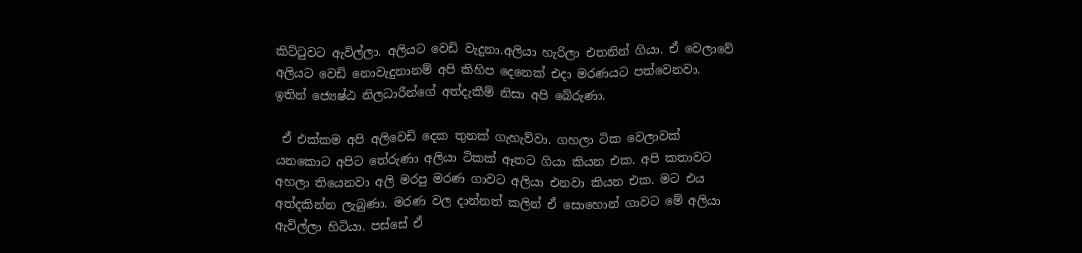කිට්ටුවට ඇවිල්ලා. අලියට වෙඩි වැදුනා.අලියා හැරිලා එතනින් ගියා. ඒ වෙලාවේ අලියට වෙඩි නොවැදුනානම් අපි කිහිප දෙනෙක් එදා මරණයට පත්වෙනවා. ඉතින් ජ්‍යෙෂ්ඨ නිලධාරීන්ගේ අත්දැකීම් නිසා අපි බේරුණා.

 ඒ එක්කම අපි අලිවෙඩි දෙක තුනක් ගැහැව්වා. ගහලා ටික වෙලාවක් යනකොට අපිට තේරුණා අලියා ටිකක් ඈතට ගියා කියන එක. අපි කතාවට අහලා තියෙනවා අලි මරපු මරණ ගාවට අලියා එනවා කියන එක. මට එය අත්දකින්න ලැබුණා. මරණ වල දාන්නත් කලින් ඒ සොහොන් ගාවට මේ අලියා ඇවිල්ලා හිටියා. පස්සේ ඒ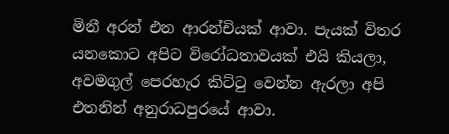මිනී අරන් එන ආරන්චියක් ආවා. පැයක් විතර යනකොට අපිට විරෝධතාවයක් එයි කියලා, අවමගුල් පෙරහැර කිට්ටු වෙන්න ඇරලා අපි එතනින් අනුරාධපුරයේ ආවා.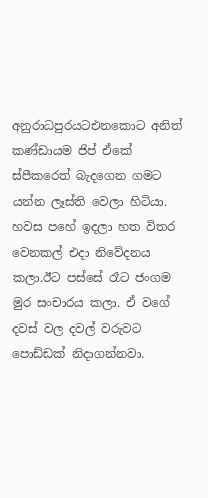අනුරාධපුරයටඑනකොට අනිත් කණ්ඩායම ජිප් ඒකේ  ස්පීකරෙත් බැදගෙන ගමට යන්න ලෑස්ති වෙලා හිටියා. හවස පහේ ඉදලා හත විතර වෙනකල් එදා නිවේදනය කලා.ඊට පස්සේ රෑට ජංගම මුර සංචාරය කලා. ඒ වගේ දවස් වල දවල් වරුවට පොඩ්ඩක් නිදාගන්නවා.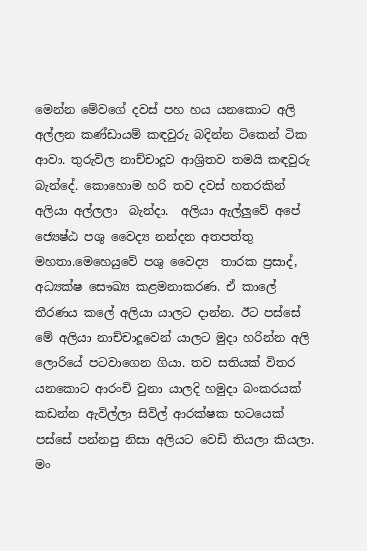මෙන්න මේවගේ දවස් පහ හය යනකොට අලි අල්ලන කණ්ඩායම් කඳවුරු බදින්න ටිකෙන් ටික ආවා. තුරුවිල නාච්චාදූව ආශ්‍රිතව තමයි කඳවුරු බැන්දේ. කොහොම හරි තව දවස් හතරකින් අලියා අල්ලලා  බැන්දා.  අලියා ඇල්ලුවේ අපේ ජ්‍යෙෂ්ඨ පශු වෛද්‍ය නන්දන අතපත්තු මහතා.මෙහෙයුවේ පශු වෛද්‍ය  තාරක ප්‍රසාද්, අධ්‍යක්ෂ සෞඛ්‍ය කළමනාකරණ. ඒ කාලේ තීරණය කලේ අලියා යාලට දාන්න. ඊට පස්සේ මේ අලියා නාච්චාදූවෙන් යාලට මුදා හරින්න අලි ලොරියේ පටවාගෙන ගියා. තව සතියක් විතර යනකොට ආරංචි වුනා යාලදි හමුදා බංකරයක් කඩන්න ඇවිල්ලා සිවිල් ආරක්ෂක භටයෙක් පස්සේ පන්නපු නිසා අලියට වෙඩි තියලා කියලා. මං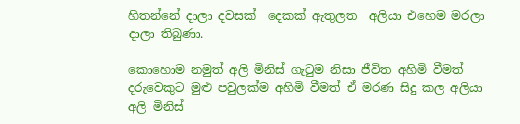හිතන්නේ දාලා දවසක්  දෙකක් ඇතුලත  අලියා එහෙම මරලා දාලා තිබුණා.

කොහොම නමුත් අලි මිනිස් ගැටුම නිසා ජීවිත අහිමි වීමත් දරුවෙකුට මුළු පවුලක්ම අහිමි වීමත් ඒ මරණ සිදු කල අලියා අලි මිනිස්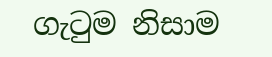ගැටුම නිසාම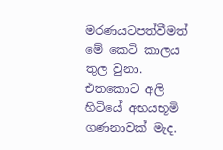මරණයටපත්වීමත් මේ කෙටි කාලය තුල වුනා. එතකොට අලි හිටියේ අභයභූමි ගණනාවක් මැද.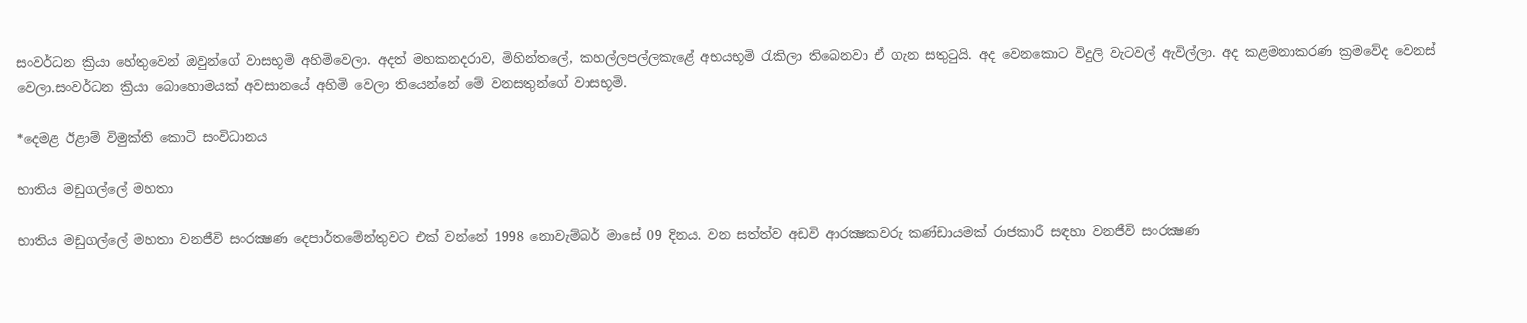සංවර්ධන ක්‍රියා හේතුවෙන් ඔවුන්ගේ වාසභූමි අහිමිවෙලා. අදත් මහකනදරාව, මිහින්තලේ, කහල්ලපල්ලකැළේ අභයභූමි රැකිලා තිබෙනවා ඒ ගැන සතුටුයි. අද වෙනකොට විදුලි වැටවල් ඇවිල්ලා. අද කළමනාකරණ ක්‍රමවේද වෙනස් වෙලා.සංවර්ධන ක්‍රියා බොහොමයක් අවසානයේ අහිමි වෙලා තියෙන්නේ මේ වනසතුන්ගේ වාසභූමි.

*දෙමළ ඊළාම් විමුක්ති කොටි සංවිධානය

භාතිය මඩුගල්ලේ මහතා

භාතිය මඩුගල්ලේ මහතා වනජීවි සංරක්‍ෂණ දෙපාර්තමේන්තුවට එක් වන්නේ 1998 නොවැම්බර් මාසේ 09 දිනය. වන සත්ත්ව අඩවි ආරක්‍ෂකවරු කණ්ඩායමක් රාජකාරී සඳහා වනජීවි සංරක්‍ෂණ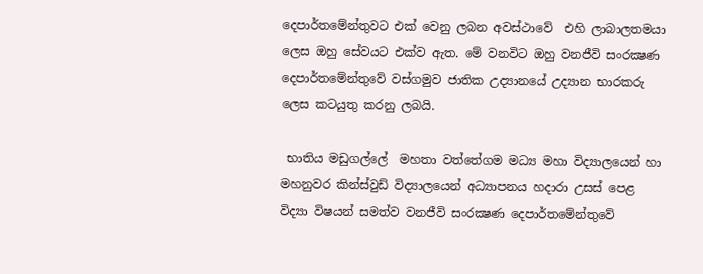දෙපාර්තමේන්තුවට එක් වෙනු ලබන අවස්ථාවේ  එහි ලාබාලතමයා ලෙස ඔහු සේවයට එක්ව ඇත. මේ වනවිට ඔහු වනජීවි සංරක්‍ෂණ දෙපාර්තමේන්තුවේ වස්ගමුව ජාතික උද්‍යානයේ උද්‍යාන භාරකරු ලෙස කටයුතු කරනු ලබයි.

 භාතිය මඩුගල්ලේ  මහතා වත්තේගම මධ්‍ය මහා විද්‍යාලයෙන් හා මහනුවර කින්ස්වුඩ් විද්‍යාලයෙන් අධ්‍යාපනය හදාරා උසස් පෙළ විද්‍යා විෂයන් සමත්ව වනජීවි සංරක්‍ෂණ දෙපාර්තමේන්තුවේ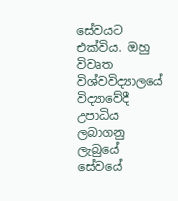සේවයට එක්විය. ඔහු විවෘත විශ්වවිද්‍යාලයේ විද්‍යාවේදී උපාධිය ලබාගනු ලැබුයේ සේවයේ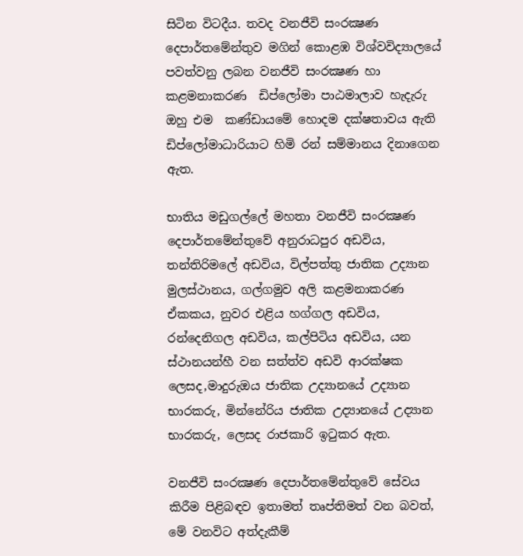සිටින විටදීය. තවද වනජීවි සංරක්‍ෂණ දෙපාර්තමේන්තුව මගින් කොළඹ විශ්වවිද්‍යාලයේ පවත්වනු ලබන වනජීවි සංරක්‍ෂණ හා කළමනාකරණ  ඩිප්ලෝමා පාඨමාලාව හැදැරු ඔහු එම  කණ්ඩායමේ හොදම දක්ෂතාවය ඇති ඩිප්ලෝමාධාරියාට හිමි රන් සම්මානය දිනාගෙන ඇත.

භාතිය මඩුගල්ලේ මහතා වනජීවි සංරක්‍ෂණ දෙපාර්තමේන්තුවේ අනුරාධපුර අඩවිය, තන්තිරිමලේ අඩවිය, විල්පත්තු ජාතික උද්‍යාන මුලස්ථානය, ගල්ගමුව අලි කළමනාකරණ ඒකකය, නුවර එළිය හග්ගල අඩවිය, රන්දෙනිගල අඩවිය, කල්පිටිය අඩවිය, යන ස්ථානයන්හී වන සත්ත්ව අඩවි ආරක්ෂක ලෙසද,මාදුරුඔය ජාතික උද්‍යානයේ උද්‍යාන භාරකරු, මින්නේරිය ජාතික උද්‍යානයේ උද්‍යාන භාරකරු, ලෙසද රාජකාරි ඉටුකර ඇත.

වනජීවි සංරක්‍ෂණ දෙපාර්තමේන්තුවේ සේවය කිරීම පිළිබඳව ඉතාමත් තෘප්තිමත් වන බවත්, මේ වනවිට අත්දැකීම්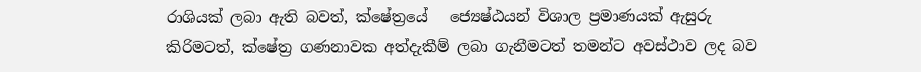රාශියක් ලබා ඇති බවත්, ක්ෂේත්‍රයේ   ජ්‍යෙෂ්ඨයන් විශාල ප්‍රමාණයක් ඇසුරු කිරිමටත්, ක්ෂේත්‍ර ගණනාවක අත්දැකීම් ලබා ගැනීමටත් තමන්ට අවස්ථාව ලද බව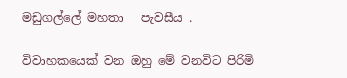මඩුගල්ලේ මහතා   පැවසීය .

විවාහකයෙක් වන ඔහු මේ වනවිට පිරිමි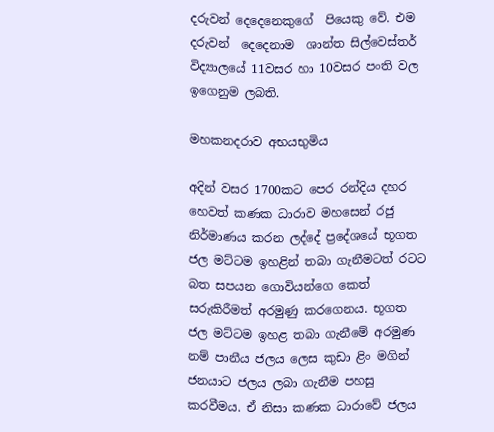දරුවන් දෙදෙනෙකුගේ  පියෙකු වේ. එම දරුවන්  දෙදෙනාම  ශාන්ත සිල්වෙස්තර් විද්‍යාලයේ 11වසර හා 10වසර පංති වල ඉගෙනුම ලබති.

මහකනදරාව අභයභුමිය

අදින් වසර 1700කට පෙර රන්දිය දහර හෙවත් කණක ධාරාව මහසෙන් රජු නිර්මාණය කරන ලද්දේ ප්‍රදේශයේ භූගත ජල මට්ටම ඉහළින් තබා ගැනීමටත් රටට බත සපයන ගොවියන්ගෙ කෙත් සරුකිරීමත් අරමුණු කරගෙනය. භූගත ජල මට්ටම ඉහළ තබා ගැනීමේ අරමුණ නම් පානීය ජලය ලෙස කුඩා ළිං මගින් ජනයාට ජලය ලබා ගැනීම පහසු කරවීමය. ඒ නිසා කණක ධාරාවේ ජලය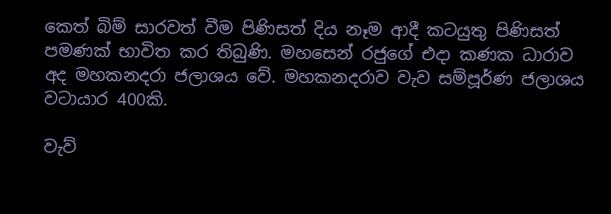කෙත් බිම් සාරවත් වීම පිණිසත් දිය නෑම ආදී කටයුතු පිණිසත් පමණක් භාවිත කර තිබුණි. මහසෙන් රජුගේ එදා කණක ධාරාව අද මහකනදරා ජලාශය වේ. මහකනදරාව වැව සම්පූර්ණ ජලාශය වටායාර 400කි.

වැව්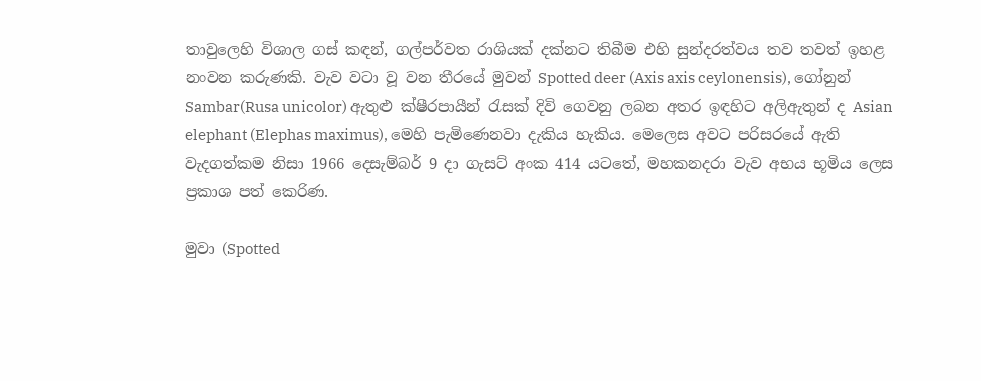තාවුලෙහි විශාල ගස් කඳන්, ගල්පර්වත රාශියක් දක්නට තිබීම එහි සුන්දරත්වය තව තවත් ඉහළ නංවන කරුණකි. වැව වටා වූ වන තීරයේ මුවන් Spotted deer (Axis axis ceylonensis), ගෝනුන් Sambar(Rusa unicolor) ඇතුළු ක්ෂීරපායීන් රැසක් දිවි ගෙවනු ලබන අතර ඉඳහිට අලිඇතුන් ද Asian elephant (Elephas maximus), මෙහි පැමිණෙනවා දැකිය හැකිය. මෙලෙස අවට පරිසරයේ ඇති වැදගත්කම නිසා 1966 දෙසැම්බර් 9 දා ගැසට් අංක 414 යටතේ, මහකනදරා වැව අභය භූමිය ලෙස ප්‍රකාශ පත් කෙරිණ.

මුවා (Spotted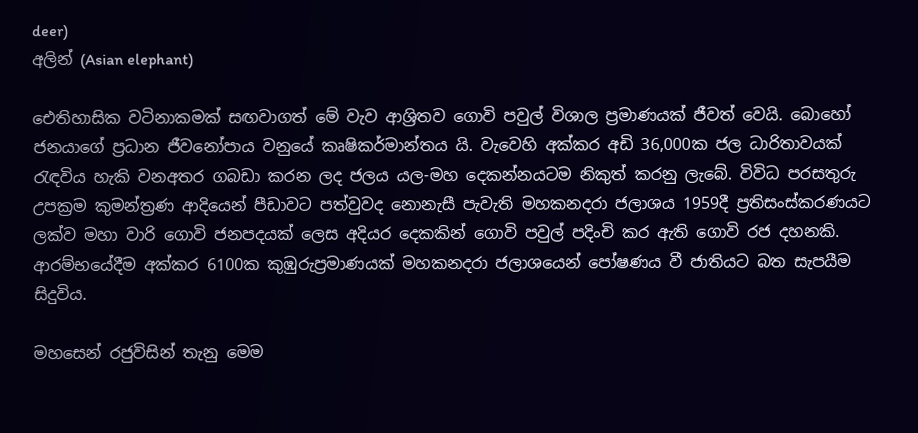deer)
අලින් (Asian elephant)

ඓතිහාසික වටිනාකමක් සඟවාගත් මේ වැව ආශ්‍රිතව ගොවි පවුල් විශාල ප්‍රමාණයක් ජීවත් වෙයි. බොහෝ ජනයාගේ ප්‍රධාන ජීවනෝපාය වනුයේ කෘෂිකර්මාන්තය යි. වැවෙහි අක්කර අඩි 36,000ක ජල ධාරිතාවයක් රැඳවිය හැකි වනඅතර ගබඩා කරන ලද ජලය යල-මහ දෙකන්නයටම නිකුත් කරනු ලැබේ. විවිධ පරසතුරු උපක්‍රම කුමන්ත්‍රණ ආදියෙන් පීඩාවට පත්වුවද නොනැසී පැවැති මහකනදරා ජලාශය 1959දී ප්‍රතිසංස්කරණයට ලක්ව මහා වාරි ගොවි ජනපදයක් ලෙස අදියර දෙකකින් ගොවි පවුල් පදිංචි කර ඇති ගොවි රජ දහනකි. ආරම්භයේදීම අක්කර 6100ක කුඹුරුප්‍රමාණයක් මහකනදරා ජලාශයෙන් පෝෂණය වී ජාතියට බත සැපයීම සිදුවිය.

මහසෙන් රජුවිසින් තැනු මෙම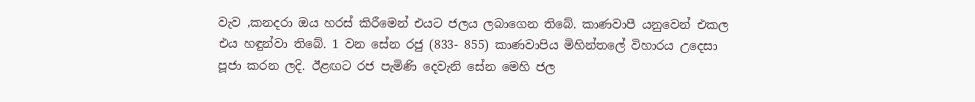වැව ,කනදරා ඔය හරස් කිරීමෙන් එයට ජලය ලබාගෙන තිබේ. කාණවාපී යනුවෙන් එකල එය හඳුන්වා තිබේ. 1 වන සේන රජු (833- 855) කාණවාපිය මිහින්තලේ විහාරය උදෙසා පූජා කරන ලදි. ඊළඟට රජ පැමිණි දෙවැනි සේන මෙහි ජල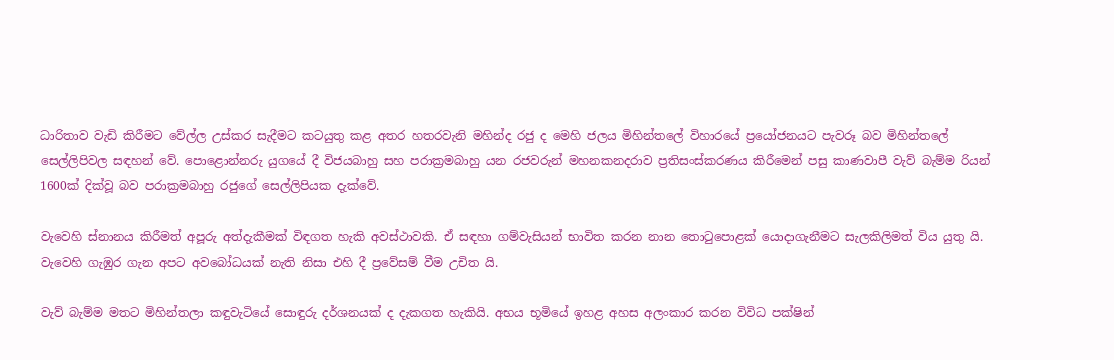ධාරිතාව වැඩි කිරීමට වේල්ල උස්කර සැදීමට කටයුතු කළ අතර හතරවැනි මහින්ද රජු ද මෙහි ජලය මිහින්තලේ විහාරයේ ප්‍රයෝජනයට පැවරූ බව මිහින්තලේ සෙල්ලිපිවල සඳහන් වේ. පොළොන්නරු යුගයේ දී විජයබාහු සහ පරාක්‍රමබාහු යන රජවරුන් මහනකනදරාව ප්‍රතිසංස්කරණය කිරීමෙන් පසු කාණවාපී වැව් බැම්ම රියන් 1600ක් දික්වූ බව පරාක්‍රමබාහු රජුගේ සෙල්ලිපියක දැක්වේ.

වැවෙහි ස්නානය කිරීමත් අපූරු අත්දැකීමක් විඳගත හැකි අවස්ථාවකි. ඒ සඳහා ගම්වැසියන් භාවිත කරන නාන තොටුපොළක් යොදාගැනීමට සැලකිලිමත් විය යුතු යි. වැවෙහි ගැඹුර ගැන අපට අවබෝධයක් නැති නිසා එහි දී ප්‍රවේසම් වීම උචිත යි.

වැව් බැම්ම මතට මිහින්තලා කඳුවැටියේ සොඳුරු දර්ශනයක් ද දැකගත හැකියි. අභය භූමියේ ඉහළ අහස අලංකාර කරන විවිධ පක්ෂින්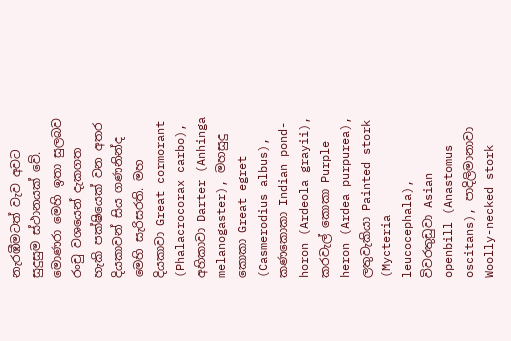නැරඹීමටත් වැව අවට සුදුසුම ස්ථානයක් වේ. මොණරා මෙහි ඉතා සුලබව රංචු වශයෙන් දැකගත හැකි පක්ෂියෙක් වන අතර දියකාවන් සිය ගණනින්ද මෙහි සැරිසරති. මහ දියකාවා Great cormorant (Phalacrocorax carbo), අහිකාවා Darter (Anhinga melanogaster), මහසුදු කොකා Great egret (Casmerodius albus), කණකොකා Indian pond- horon (Ardeola grayii), කරවැල් කොකා Purple heron (Ardea purpurea), ලතුවැකියා Painted stork (Mycteria leucocephala), විවරතුඩුවා Asian openbill (Anastomus oscitans), පාදිලිමානාවා Woolly-necked stork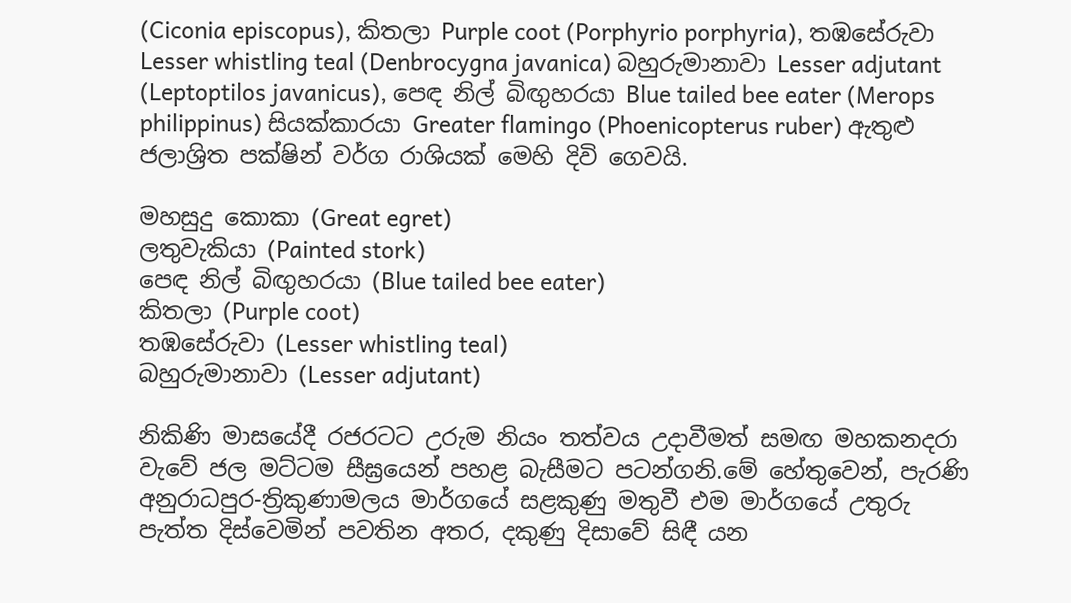(Ciconia episcopus), කිතලා Purple coot (Porphyrio porphyria), තඹසේරුවා Lesser whistling teal (Denbrocygna javanica) බහුරුමානාවා Lesser adjutant (Leptoptilos javanicus), පෙඳ නිල් බිඟුහරයා Blue tailed bee eater (Merops philippinus) සියක්කාරයා Greater flamingo (Phoenicopterus ruber) ඇතුළු ජලාශ්‍රිත පක්ෂින් වර්ග රාශියක් මෙහි දිවි ගෙවයි.

මහසුදු කොකා (Great egret)
ලතුවැකියා (Painted stork)
පෙඳ නිල් බිඟුහරයා (Blue tailed bee eater)
කිතලා (Purple coot)
තඹසේරුවා (Lesser whistling teal)
බහුරුමානාවා (Lesser adjutant)

නිකිණි මාසයේදී රජරටට උරුම නියං තත්වය උදාවීමත් සමඟ මහකනදරා වැවේ ජල මට්ටම සීඝ්‍රයෙන් පහළ බැසීමට පටන්ගනි.මේ හේතුවෙන්, පැරණි අනුරාධපුර-ත්‍රිකුණාමලය මාර්ගයේ සළකුණු මතුවී එම මාර්ගයේ උතුරු පැත්ත දිස්වෙමින් පවතින අතර, දකුණු දිසාවේ සිඳී යන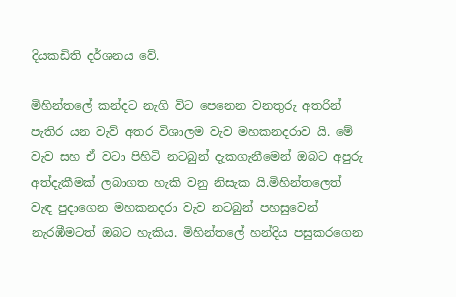දියකඩිති දර්ශනය වේ.

මිහින්තලේ කන්දට නැගි විට පෙනෙන වනතුරු අතරින් පැතිර යන වැව් අතර විශාලම වැව මහකනදරාව යි. මේ වැව සහ ඒ වටා පිහිටි නටබුන් දැකගැනීමෙන් ඔබට අපුරු අත්දැකීමක් ලබාගත හැකි වනු නිසැක යි.මිහින්තලෙත් වැඳ පුදාගෙන මහකනදරා වැව නටබුන් පහසුවෙන් නැරඹීමටත් ඔබට හැකිය. මිහින්තලේ හන්දිය පසුකරගෙන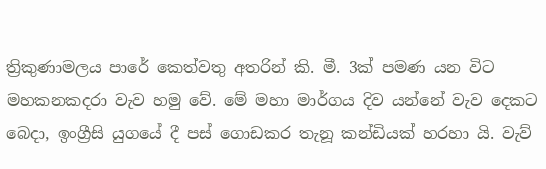ත්‍රිකුණාමලය පාරේ කෙත්වතු අතරින් කි. මී. 3ක් පමණ යන විට මහකනකදරා වැව හමු වේ. මේ මහා මාර්ගය දිව යන්නේ වැව දෙකට බෙදා, ඉංග්‍රීසි යුගයේ දී පස් ගොඩකර තැනූ කන්ඩියක් හරහා යි. වැව්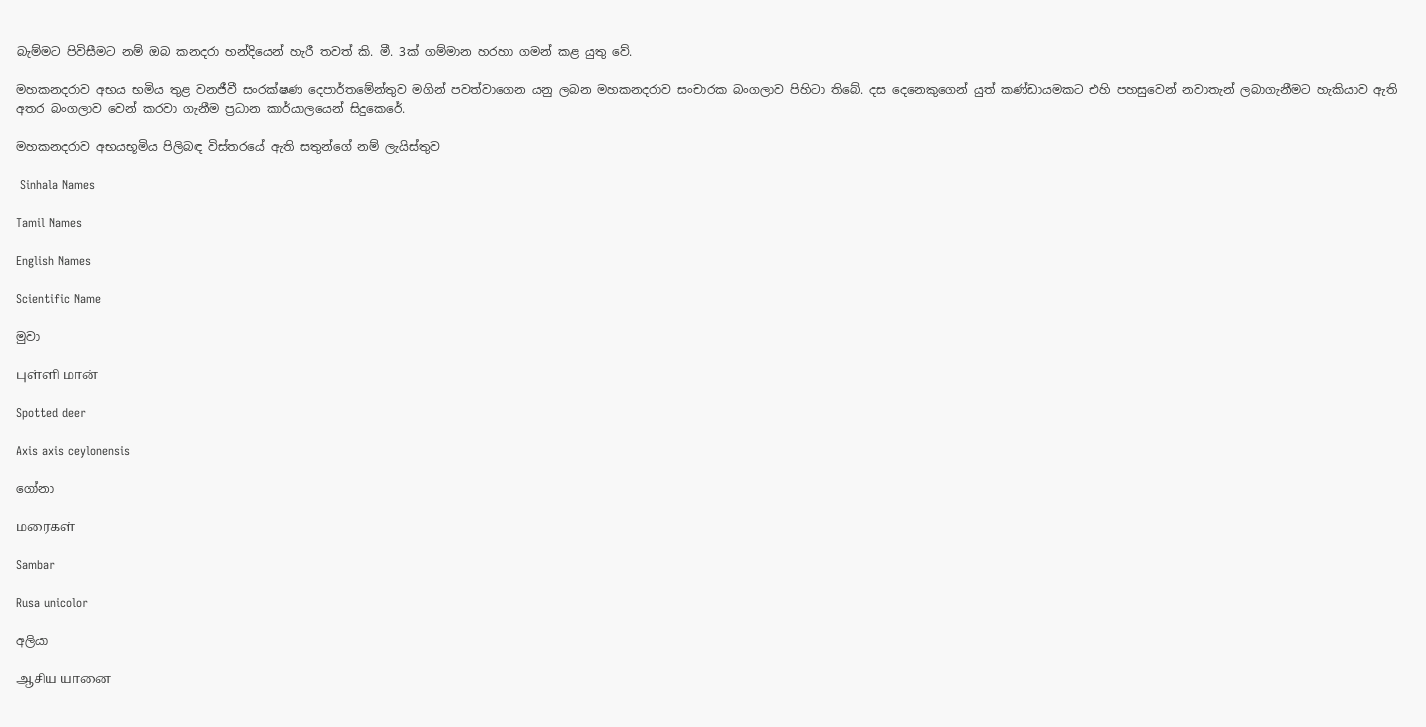බැම්මට පිවිසීමට නම් ඔබ කනදරා හන්දියෙන් හැරී තවත් කි. මී. 3ක් ගම්මාන හරහා ගමන් කළ යුතු වේ.

මහකනදරාව අභය භමිය තුළ වනජීවී සංරක්ෂණ දෙපාර්තමේන්තුව මගින් පවත්වාගෙන යනු ලබන මහකනදරාව සංචාරක බංගලාව පිහිටා තිබේ. දස දෙනෙකුගෙන් යුත් කණ්ඩායමකට එහි පහසුවෙන් නවාතැන් ලබාගැනීමට හැකියාව ඇති අතර බංගලාව වෙන් කරවා ගැනීම ප්‍රධාන කාර්යාලයෙන් සිදුකෙරේ.

මහකනදරාව අභයභූමිය පිලිබඳ විස්තරයේ ඇති සතුන්ගේ නම් ලැයිස්තුව

 Sinhala Names

Tamil Names

English Names

Scientific Name

මුවා

புள்ளி மான்

Spotted deer

Axis axis ceylonensis

ගෝනා

மரைகள்

Sambar

Rusa unicolor

අලියා

ஆசிய யானை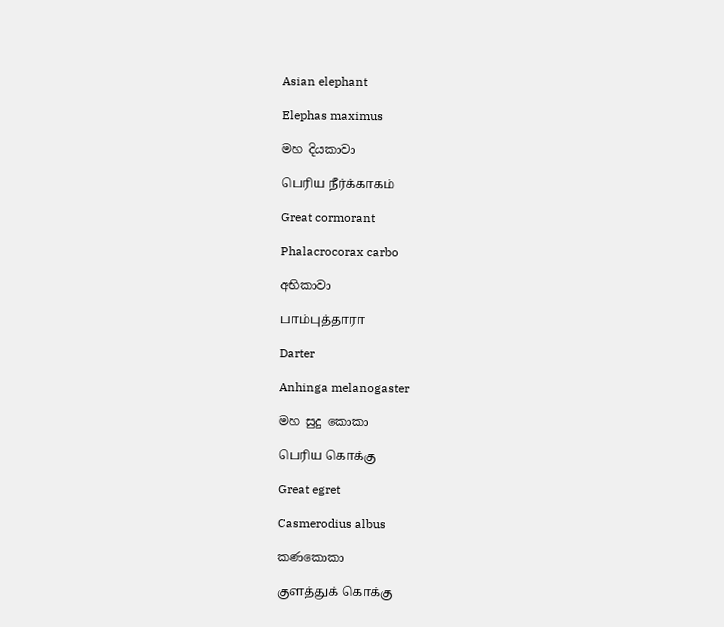Asian elephant

Elephas maximus

මහ දියකාවා

பெரிய நீர்க்காகம்

Great cormorant

Phalacrocorax carbo

අභිකාවා

பாம்புத்தாரா

Darter

Anhinga melanogaster

මහ සුදු කොකා

பெரிய கொக்கு

Great egret

Casmerodius albus

කණකොකා

குளத்துக் கொக்கு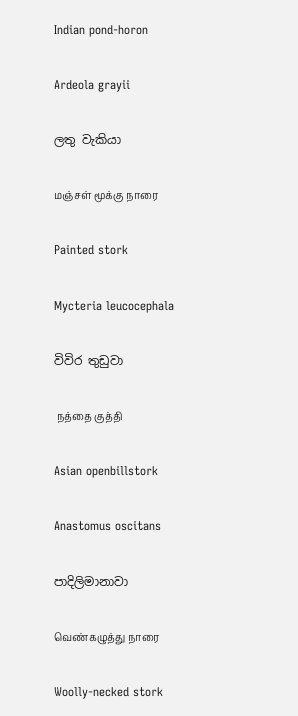Indian pond-horon

Ardeola grayii

ලතු වැකියා

மஞ்சள் மூக்கு நாரை

Painted stork

Mycteria leucocephala

විවිර තුඩුවා

 நத்தை குத்தி

Asian openbillstork

Anastomus oscitans

පාදිලිමානාවා

வெண்கழுத்து நாரை

Woolly-necked stork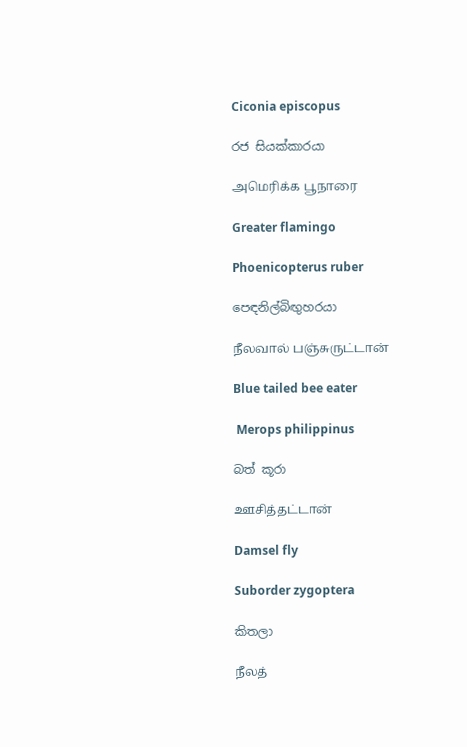Ciconia episcopus

රජ සියක්කාරයා

அமெரிக்க பூநாரை

Greater flamingo

Phoenicopterus ruber

පෙඳනිල්බිඟුහරයා

நீலவால் பஞ்சுருட்டான்

Blue tailed bee eater

 Merops philippinus

බත් කූරා

ஊசித்தட்டான்

Damsel fly

Suborder zygoptera

කිතලා

நீலத்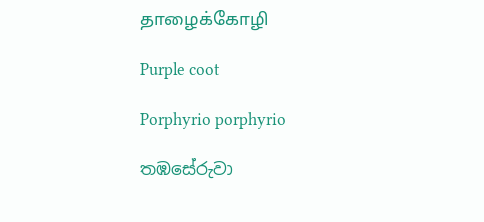தாழைக்கோழி

Purple coot

Porphyrio porphyrio

තඹසේරුවා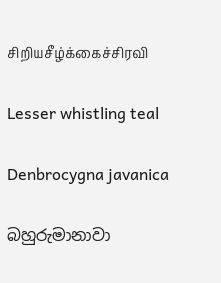சிறியசீழ்க்கைச்சிரவி

Lesser whistling teal

Denbrocygna javanica

බහුරුමානාවා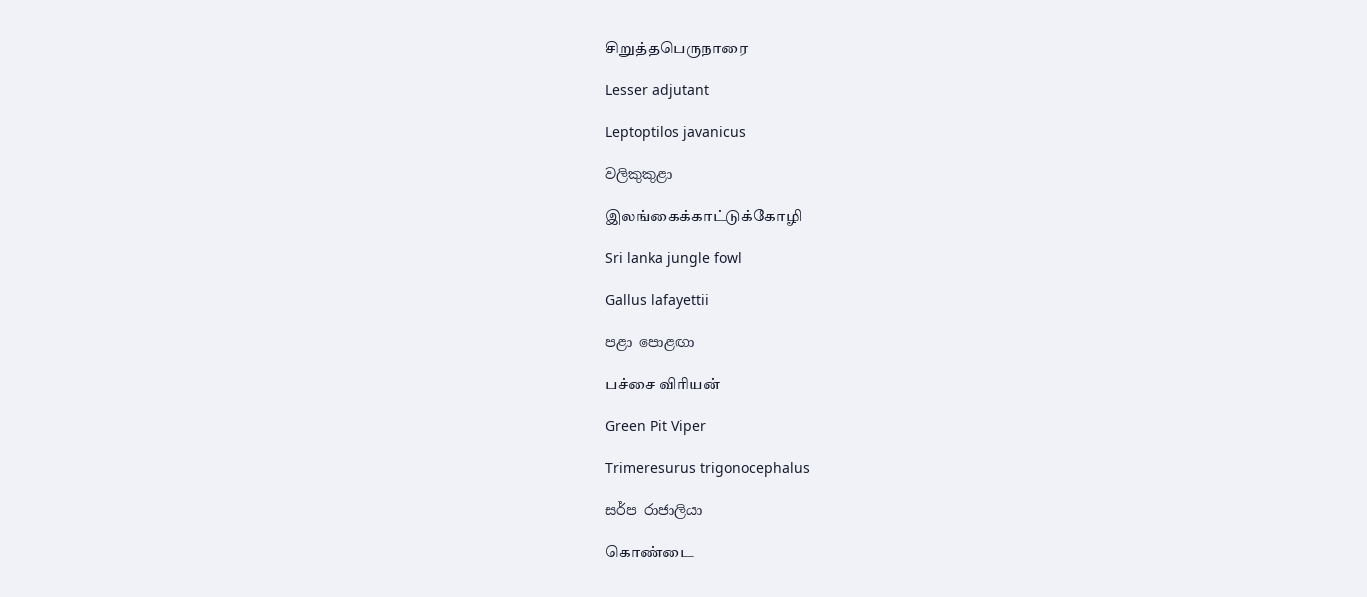சிறுத்தபெருநாரை

Lesser adjutant

Leptoptilos javanicus

වලිකුකුළා

இலங்கைக்காட்டுக்கோழி

Sri lanka jungle fowl

Gallus lafayettii

පළා පොළඟා

பச்சை விரியன்

Green Pit Viper

Trimeresurus trigonocephalus

සර්ප රාජාලියා

கொண்டை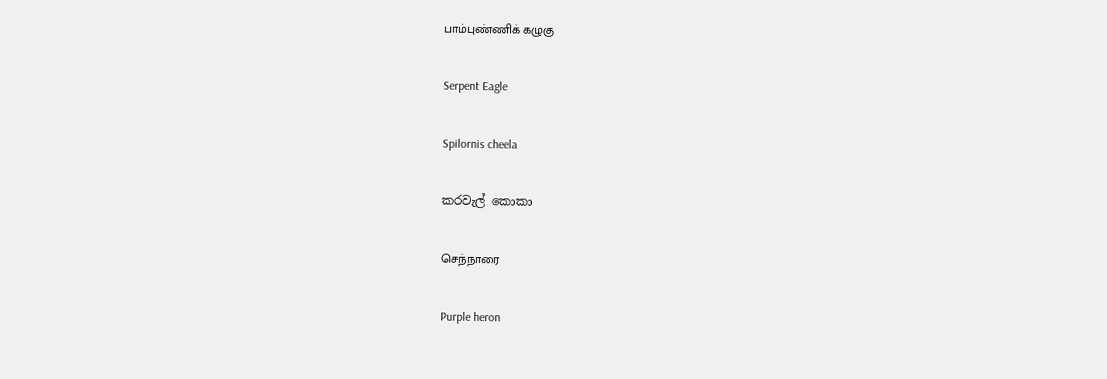பாம்புண்ணிக் கழுகு

Serpent Eagle

Spilornis cheela

කරවැල් කොකා

செந்நாரை

Purple heron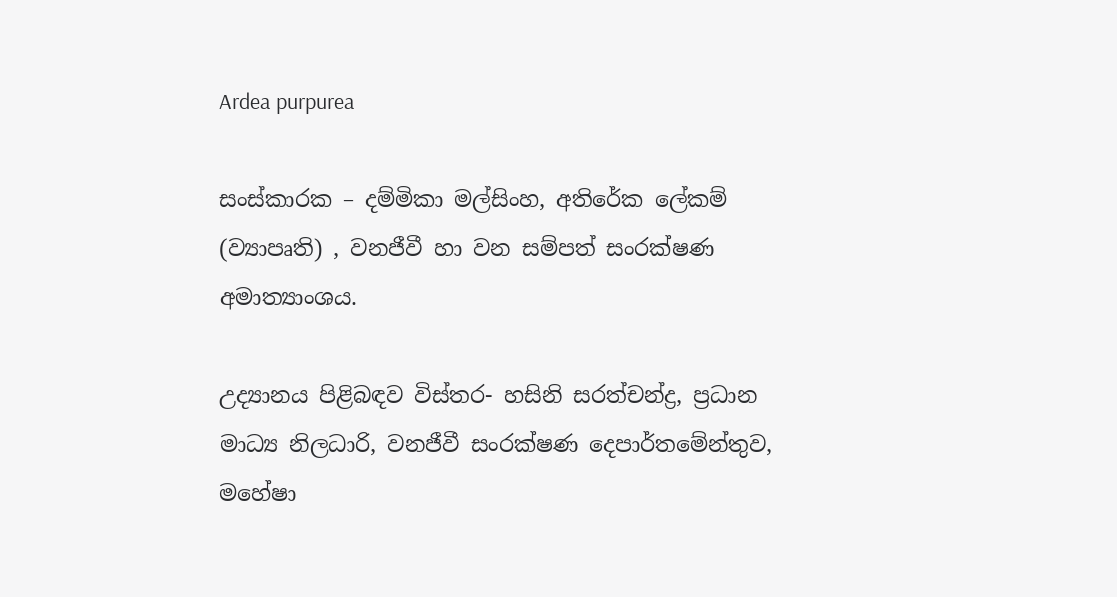Ardea purpurea

සංස්කාරක – දම්මිකා මල්සිංහ, අතිරේක ලේකම් (ව්‍යාපෘති) , වනජීවී හා වන සම්පත් සංරක්ෂණ අමාත්‍යාංශය.

උද්‍යානය පිළිබඳව විස්තර- හසිනි සරත්චන්ද්‍ර, ප්‍රධාන මාධ්‍ය නිලධාරි, වනජීවී සංරක්ෂණ දෙපාර්තමේන්තුව, මහේෂා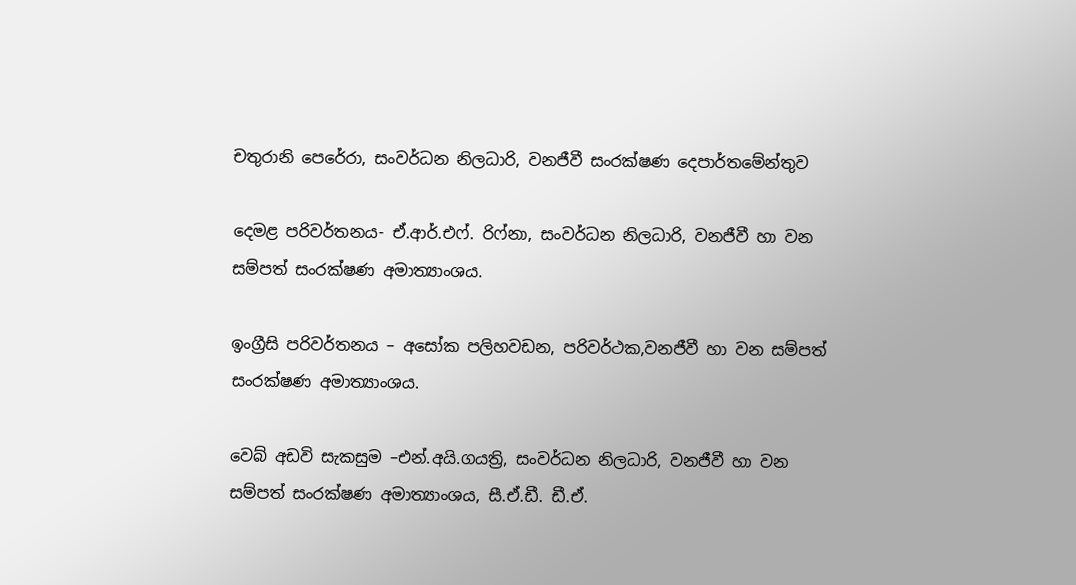චතුරානි පෙරේරා, සංවර්ධන නිලධාරි, වනජීවී සංරක්ෂණ දෙපාර්තමේන්තුව

දෙමළ පරිවර්තනය- ඒ.ආර්.එෆ්. රිෆ්නා, සංවර්ධන නිලධාරි, වනජීවී හා වන සම්පත් සංරක්ෂණ අමාත්‍යාංශය.

ඉංග්‍රීසි පරිවර්තනය – අසෝක පලිහවඩන, පරිවර්ථක,වනජීවී හා වන සම්පත් සංරක්ෂණ අමාත්‍යාංශය.

වෙබ් අඩවි සැකසුම –එන්.අයි.ගයත්‍රි, සංවර්ධන නිලධාරි, වනජීවී හා වන සම්පත් සංරක්ෂණ අමාත්‍යාංශය, සී.ඒ.ඩී. ඩී.ඒ.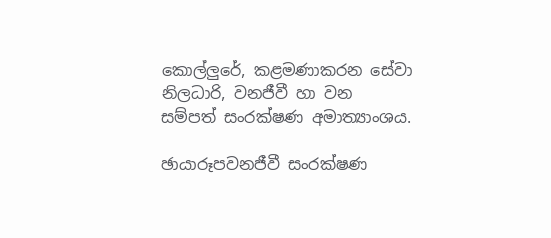කොල්ලුරේ, කළමණාකරන සේවා නිලධාරි, වනජීවී හා වන සම්පත් සංරක්ෂණ අමාත්‍යාංශය.

ඡායාරූපවනජීවී සංරක්ෂණ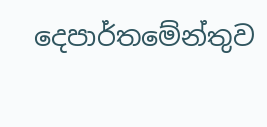දෙපාර්තමේන්තුව